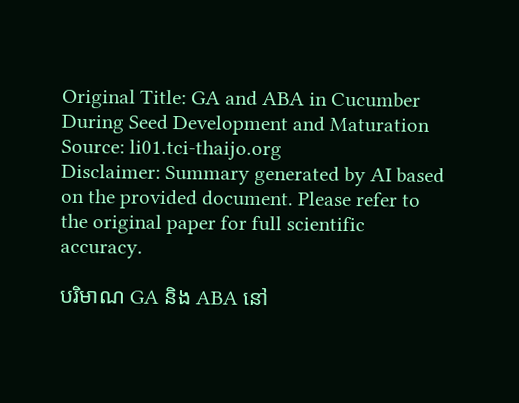Original Title: GA and ABA in Cucumber During Seed Development and Maturation
Source: li01.tci-thaijo.org
Disclaimer: Summary generated by AI based on the provided document. Please refer to the original paper for full scientific accuracy.

បរិមាណ GA និង ABA នៅ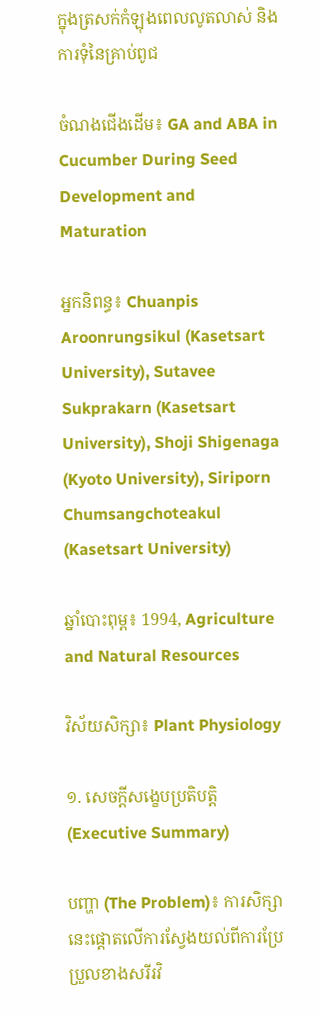ក្នុងត្រសក់កំឡុងពេលលូតលាស់ និងការទុំនៃគ្រាប់ពូជ

ចំណងជើងដើម៖ GA and ABA in Cucumber During Seed Development and Maturation

អ្នកនិពន្ធ៖ Chuanpis Aroonrungsikul (Kasetsart University), Sutavee Sukprakarn (Kasetsart University), Shoji Shigenaga (Kyoto University), Siriporn Chumsangchoteakul (Kasetsart University)

ឆ្នាំបោះពុម្ព៖ 1994, Agriculture and Natural Resources

វិស័យសិក្សា៖ Plant Physiology

១. សេចក្តីសង្ខេបប្រតិបត្តិ (Executive Summary)

បញ្ហា (The Problem)៖ ការសិក្សានេះផ្តោតលើការស្វែងយល់ពីការប្រែប្រួលខាងសរីរវិ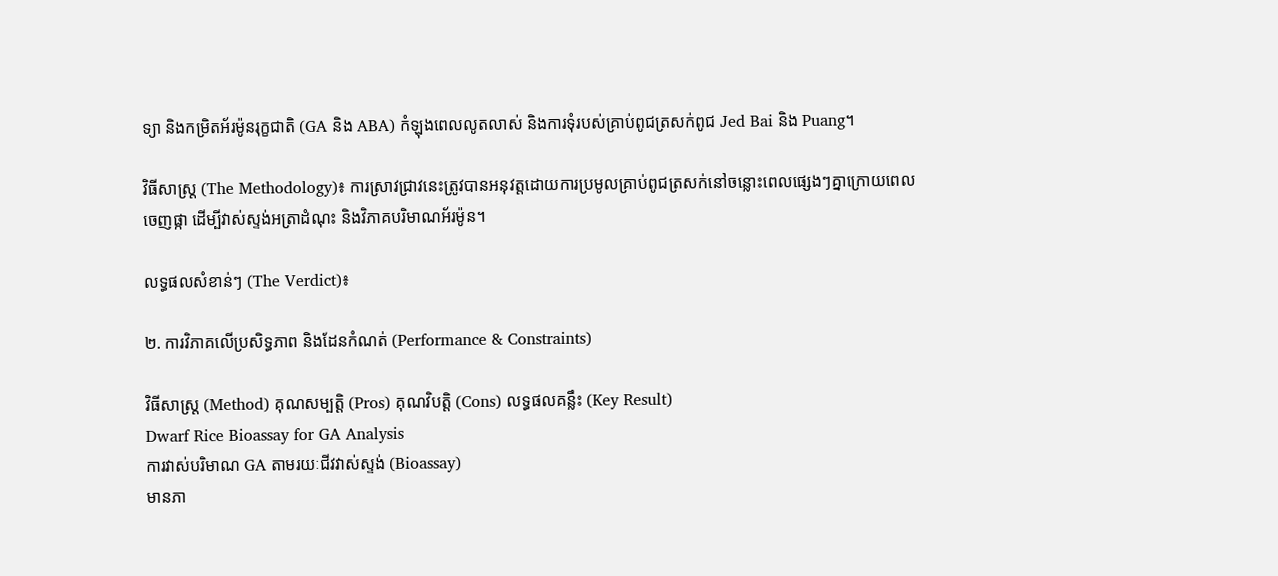ទ្យា និងកម្រិតអ័រម៉ូនរុក្ខជាតិ (GA និង ABA) កំឡុងពេលលូតលាស់ និងការទុំរបស់គ្រាប់ពូជត្រសក់ពូជ Jed Bai និង Puang។

វិធីសាស្ត្រ (The Methodology)៖ ការស្រាវជ្រាវនេះត្រូវបានអនុវត្តដោយការប្រមូលគ្រាប់ពូជត្រសក់នៅចន្លោះពេលផ្សេងៗគ្នាក្រោយពេលចេញផ្កា ដើម្បីវាស់ស្ទង់អត្រាដំណុះ និងវិភាគបរិមាណអ័រម៉ូន។

លទ្ធផលសំខាន់ៗ (The Verdict)៖

២. ការវិភាគលើប្រសិទ្ធភាព និងដែនកំណត់ (Performance & Constraints)

វិធីសាស្ត្រ (Method) គុណសម្បត្តិ (Pros) គុណវិបត្តិ (Cons) លទ្ធផលគន្លឹះ (Key Result)
Dwarf Rice Bioassay for GA Analysis
ការវាស់បរិមាណ GA តាមរយៈជីវវាស់ស្ទង់ (Bioassay)
មានភា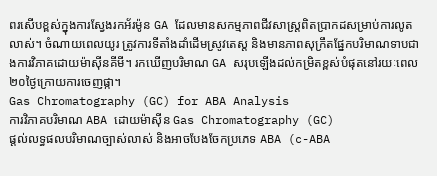ពរសើបខ្ពស់ក្នុងការស្វែងរកអ័រម៉ូន GA ដែលមានសកម្មភាពជីវសាស្ត្រពិតប្រាកដសម្រាប់ការលូតលាស់។ ចំណាយពេលយូរ ត្រូវការទីតាំងដាំដើមស្រូវតេស្ត និងមានភាពសុក្រឹតផ្នែកបរិមាណទាបជាងការវិភាគដោយម៉ាស៊ីនគីមី។ រកឃើញបរិមាណ GA សរុបឡើងដល់កម្រិតខ្ពស់បំផុតនៅរយៈពេល ២០ថ្ងៃក្រោយការចេញផ្កា។
Gas Chromatography (GC) for ABA Analysis
ការវិភាគបរិមាណ ABA ដោយម៉ាស៊ីន Gas Chromatography (GC)
ផ្តល់លទ្ធផលបរិមាណច្បាស់លាស់ និងអាចបែងចែកប្រភេទ ABA (c-ABA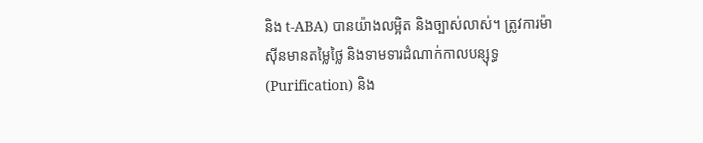និង t-ABA) បានយ៉ាងលម្អិត និងច្បាស់លាស់។ ត្រូវការម៉ាស៊ីនមានតម្លៃថ្លៃ និងទាមទារដំណាក់កាលបន្សុទ្ធ (Purification) និង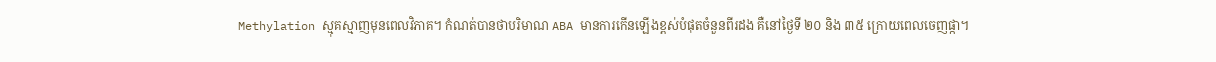Methylation ស្មុគស្មាញមុនពេលវិភាគ។ កំណត់បានថាបរិមាណ ABA មានការកើនឡើងខ្ពស់បំផុតចំនួនពីរដង គឺនៅថ្ងៃទី ២០ និង ៣៥ ក្រោយពេលចេញផ្កា។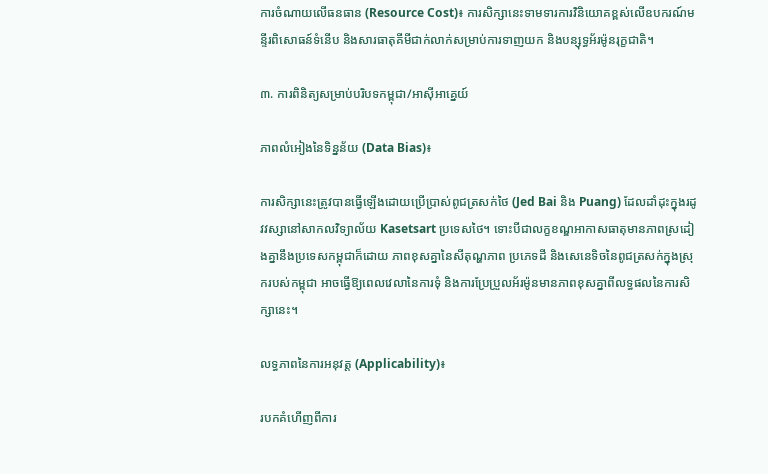ការចំណាយលើធនធាន (Resource Cost)៖ ការសិក្សានេះទាមទារការវិនិយោគខ្ពស់លើឧបករណ៍មន្ទីរពិសោធន៍ទំនើប និងសារធាតុគីមីជាក់លាក់សម្រាប់ការទាញយក និងបន្សុទ្ធអ័រម៉ូនរុក្ខជាតិ។

៣. ការពិនិត្យសម្រាប់បរិបទកម្ពុជា/អាស៊ីអាគ្នេយ៍

ភាពលំអៀងនៃទិន្នន័យ (Data Bias)៖

ការសិក្សានេះត្រូវបានធ្វើឡើងដោយប្រើប្រាស់ពូជត្រសក់ថៃ (Jed Bai និង Puang) ដែលដាំដុះក្នុងរដូវវស្សានៅសាកលវិទ្យាល័យ Kasetsart ប្រទេសថៃ។ ទោះបីជាលក្ខខណ្ឌអាកាសធាតុមានភាពស្រដៀងគ្នានឹងប្រទេសកម្ពុជាក៏ដោយ ភាពខុសគ្នានៃសីតុណ្ហភាព ប្រភេទដី និងសេនេទិចនៃពូជត្រសក់ក្នុងស្រុករបស់កម្ពុជា អាចធ្វើឱ្យពេលវេលានៃការទុំ និងការប្រែប្រួលអ័រម៉ូនមានភាពខុសគ្នាពីលទ្ធផលនៃការសិក្សានេះ។

លទ្ធភាពនៃការអនុវត្ត (Applicability)៖

របកគំហើញពីការ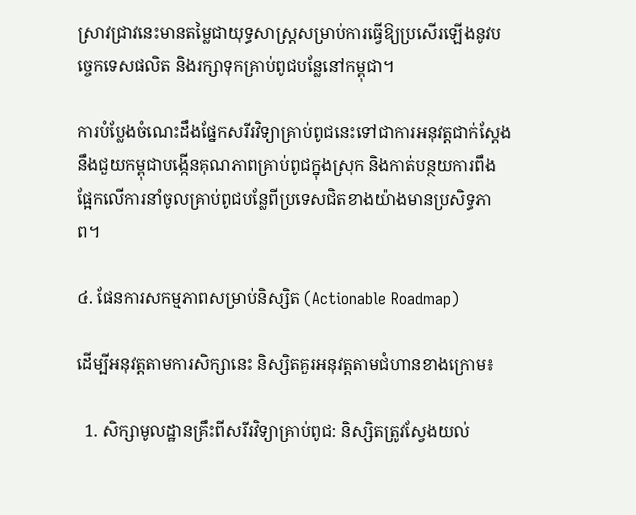ស្រាវជ្រាវនេះមានតម្លៃជាយុទ្ធសាស្ត្រសម្រាប់ការធ្វើឱ្យប្រសើរឡើងនូវបច្ចេកទេសផលិត និងរក្សាទុកគ្រាប់ពូជបន្លែនៅកម្ពុជា។

ការបំប្លែងចំណេះដឹងផ្នែកសរីរវិទ្យាគ្រាប់ពូជនេះទៅជាការអនុវត្តជាក់ស្តែង នឹងជួយកម្ពុជាបង្កើនគុណភាពគ្រាប់ពូជក្នុងស្រុក និងកាត់បន្ថយការពឹងផ្អែកលើការនាំចូលគ្រាប់ពូជបន្លែពីប្រទេសជិតខាងយ៉ាងមានប្រសិទ្ធភាព។

៤. ផែនការសកម្មភាពសម្រាប់និស្សិត (Actionable Roadmap)

ដើម្បីអនុវត្តតាមការសិក្សានេះ និស្សិតគួរអនុវត្តតាមជំហានខាងក្រោម៖

  1. សិក្សាមូលដ្ឋានគ្រឹះពីសរីរវិទ្យាគ្រាប់ពូជ: និស្សិតត្រូវស្វែងយល់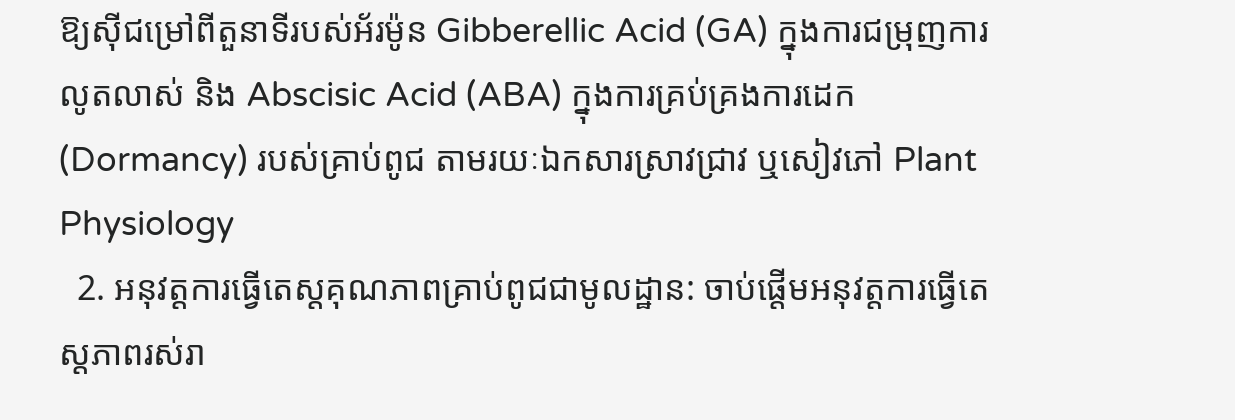ឱ្យស៊ីជម្រៅពីតួនាទីរបស់អ័រម៉ូន Gibberellic Acid (GA) ក្នុងការជម្រុញការលូតលាស់ និង Abscisic Acid (ABA) ក្នុងការគ្រប់គ្រងការដេក (Dormancy) របស់គ្រាប់ពូជ តាមរយៈឯកសារស្រាវជ្រាវ ឬសៀវភៅ Plant Physiology
  2. អនុវត្តការធ្វើតេស្តគុណភាពគ្រាប់ពូជជាមូលដ្ឋាន: ចាប់ផ្តើមអនុវត្តការធ្វើតេស្តភាពរស់រា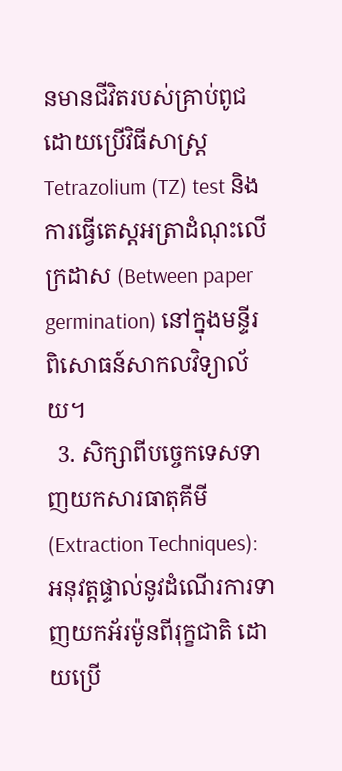នមានជីវិតរបស់គ្រាប់ពូជដោយប្រើវិធីសាស្ត្រ Tetrazolium (TZ) test និងការធ្វើតេស្តអត្រាដំណុះលើក្រដាស (Between paper germination) នៅក្នុងមន្ទីរពិសោធន៍សាកលវិទ្យាល័យ។
  3. សិក្សាពីបច្ចេកទេសទាញយកសារធាតុគីមី (Extraction Techniques): អនុវត្តផ្ទាល់នូវដំណើរការទាញយកអ័រម៉ូនពីរុក្ខជាតិ ដោយប្រើ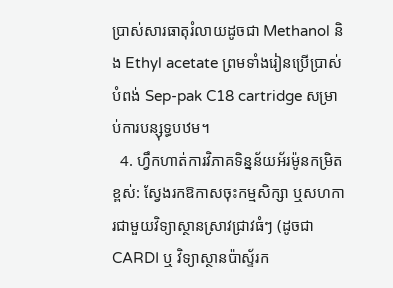ប្រាស់សារធាតុរំលាយដូចជា Methanol និង Ethyl acetate ព្រមទាំងរៀនប្រើប្រាស់បំពង់ Sep-pak C18 cartridge សម្រាប់ការបន្សុទ្ធបឋម។
  4. ហ្វឹកហាត់ការវិភាគទិន្នន័យអ័រម៉ូនកម្រិតខ្ពស់: ស្វែងរកឱកាសចុះកម្មសិក្សា ឬសហការជាមួយវិទ្យាស្ថានស្រាវជ្រាវធំៗ (ដូចជា CARDI ឬ វិទ្យាស្ថានប៉ាស្ទ័រក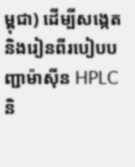ម្ពុជា) ដើម្បីសង្កេត និងរៀនពីរបៀបបញ្ជាម៉ាស៊ីន HPLC និ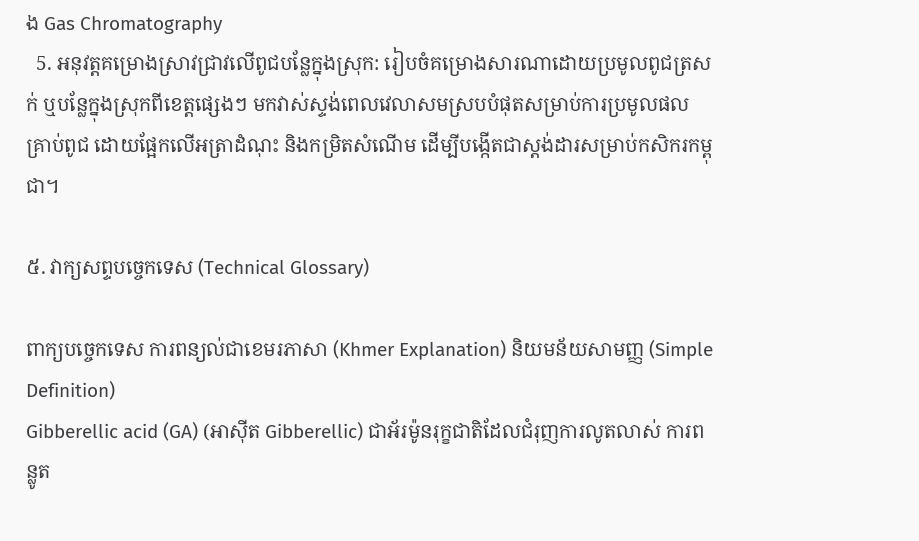ង Gas Chromatography
  5. អនុវត្តគម្រោងស្រាវជ្រាវលើពូជបន្លែក្នុងស្រុក: រៀបចំគម្រោងសារណាដោយប្រមូលពូជត្រសក់ ឬបន្លែក្នុងស្រុកពីខេត្តផ្សេងៗ មកវាស់ស្ទង់ពេលវេលាសមស្របបំផុតសម្រាប់ការប្រមូលផលគ្រាប់ពូជ ដោយផ្អែកលើអត្រាដំណុះ និងកម្រិតសំណើម ដើម្បីបង្កើតជាស្តង់ដារសម្រាប់កសិករកម្ពុជា។

៥. វាក្យសព្ទបច្ចេកទេស (Technical Glossary)

ពាក្យបច្ចេកទេស ការពន្យល់ជាខេមរភាសា (Khmer Explanation) និយមន័យសាមញ្ញ (Simple Definition)
Gibberellic acid (GA) (អាស៊ីត Gibberellic) ជាអ័រម៉ូនរុក្ខជាតិដែលជំរុញការលូតលាស់ ការពន្លូត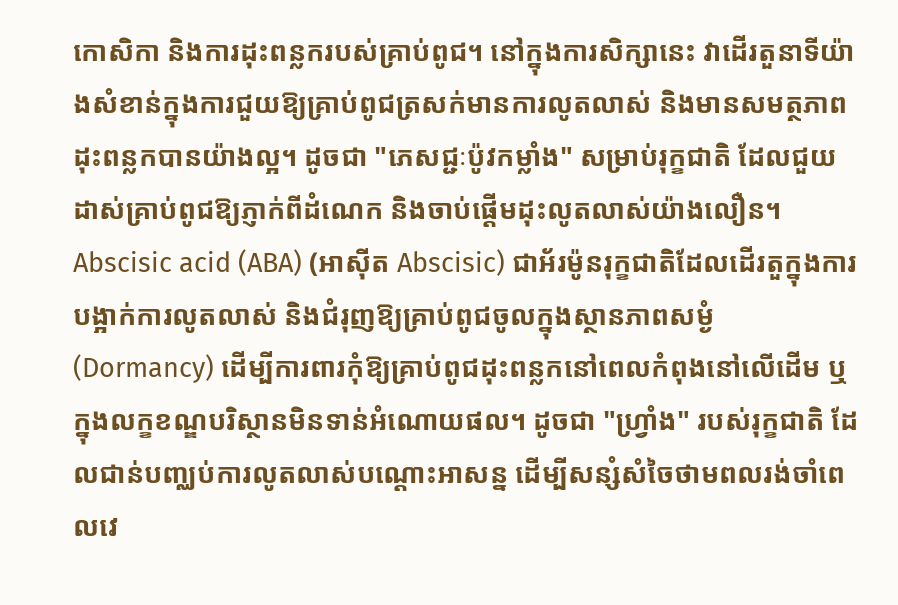កោសិកា និងការដុះពន្លករបស់គ្រាប់ពូជ។ នៅក្នុងការសិក្សានេះ វាដើរតួនាទីយ៉ាងសំខាន់ក្នុងការជួយឱ្យគ្រាប់ពូជត្រសក់មានការលូតលាស់ និងមានសមត្ថភាពដុះពន្លកបានយ៉ាងល្អ។ ដូចជា "ភេសជ្ជៈប៉ូវកម្លាំង" សម្រាប់រុក្ខជាតិ ដែលជួយដាស់គ្រាប់ពូជឱ្យភ្ញាក់ពីដំណេក និងចាប់ផ្តើមដុះលូតលាស់យ៉ាងលឿន។
Abscisic acid (ABA) (អាស៊ីត Abscisic) ជាអ័រម៉ូនរុក្ខជាតិដែលដើរតួក្នុងការបង្អាក់ការលូតលាស់ និងជំរុញឱ្យគ្រាប់ពូជចូលក្នុងស្ថានភាពសម្ងំ (Dormancy) ដើម្បីការពារកុំឱ្យគ្រាប់ពូជដុះពន្លកនៅពេលកំពុងនៅលើដើម ឬក្នុងលក្ខខណ្ឌបរិស្ថានមិនទាន់អំណោយផល។ ដូចជា "ហ្វ្រាំង" របស់រុក្ខជាតិ ដែលជាន់បញ្ឈប់ការលូតលាស់បណ្តោះអាសន្ន ដើម្បីសន្សំសំចៃថាមពលរង់ចាំពេលវេ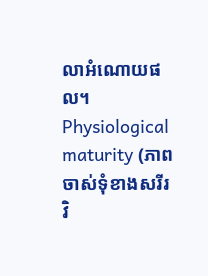លាអំណោយផល។
Physiological maturity (ភាពចាស់ទុំខាងសរីរវិ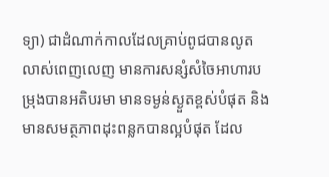ទ្យា) ជាដំណាក់កាលដែលគ្រាប់ពូជបានលូតលាស់ពេញលេញ មានការសន្សំសំចៃអាហារបម្រុងបានអតិបរមា មានទម្ងន់ស្ងួតខ្ពស់បំផុត និងមានសមត្ថភាពដុះពន្លកបានល្អបំផុត ដែល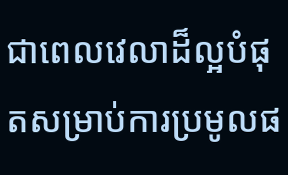ជាពេលវេលាដ៏ល្អបំផុតសម្រាប់ការប្រមូលផ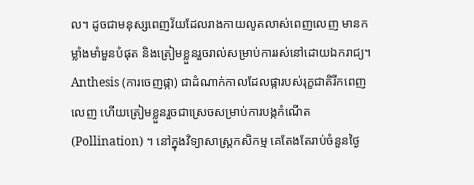ល។ ដូចជាមនុស្សពេញវ័យដែលរាងកាយលូតលាស់ពេញលេញ មានកម្លាំងមាំមួនបំផុត និងត្រៀមខ្លួនរួចរាល់សម្រាប់ការរស់នៅដោយឯករាជ្យ។
Anthesis (ការចេញផ្កា) ជាដំណាក់កាលដែលផ្ការបស់រុក្ខជាតិរីកពេញលេញ ហើយត្រៀមខ្លួនរួចជាស្រេចសម្រាប់ការបង្កកំណើត (Pollination) ។ នៅក្នុងវិទ្យាសាស្ត្រកសិកម្ម គេតែងតែរាប់ចំនួនថ្ងៃ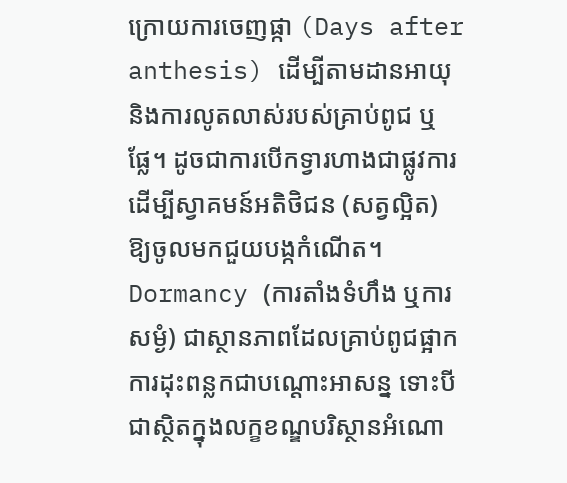ក្រោយការចេញផ្កា (Days after anthesis) ដើម្បីតាមដានអាយុ និងការលូតលាស់របស់គ្រាប់ពូជ ឬផ្លែ។ ដូចជាការបើកទ្វារហាងជាផ្លូវការ ដើម្បីស្វាគមន៍អតិថិជន (សត្វល្អិត) ឱ្យចូលមកជួយបង្កកំណើត។
Dormancy (ការតាំងទំហឹង ឬការសម្ងំ) ជាស្ថានភាពដែលគ្រាប់ពូជផ្អាកការដុះពន្លកជាបណ្តោះអាសន្ន ទោះបីជាស្ថិតក្នុងលក្ខខណ្ឌបរិស្ថានអំណោ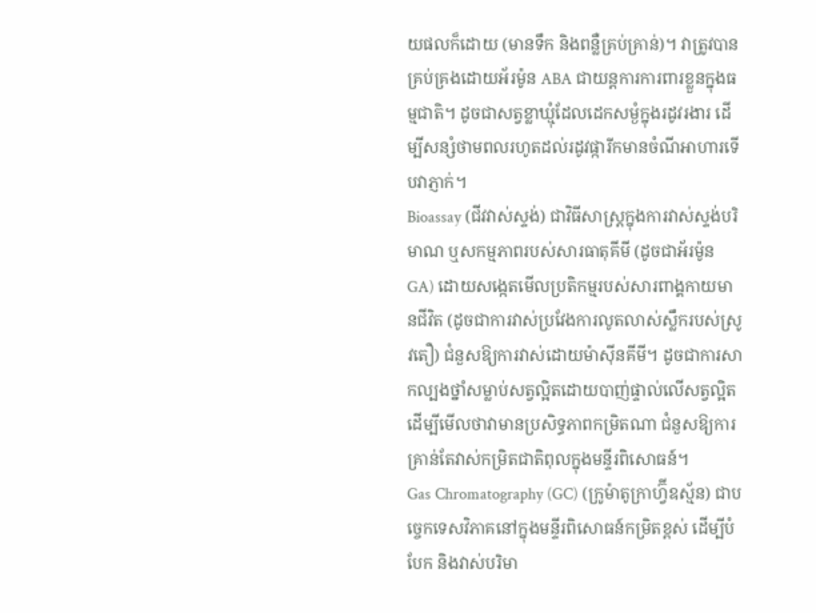យផលក៏ដោយ (មានទឹក និងពន្លឺគ្រប់គ្រាន់)។ វាត្រូវបានគ្រប់គ្រងដោយអ័រម៉ូន ABA ជាយន្តការការពារខ្លួនក្នុងធម្មជាតិ។ ដូចជាសត្វខ្លាឃ្មុំដែលដេកសម្ងំក្នុងរដូវរងារ ដើម្បីសន្សំថាមពលរហូតដល់រដូវផ្ការីកមានចំណីអាហារទើបវាភ្ញាក់។
Bioassay (ជីវវាស់ស្ទង់) ជាវិធីសាស្ត្រក្នុងការវាស់ស្ទង់បរិមាណ ឬសកម្មភាពរបស់សារធាតុគីមី (ដូចជាអ័រម៉ូន GA) ដោយសង្កេតមើលប្រតិកម្មរបស់សារពាង្គកាយមានជីវិត (ដូចជាការវាស់ប្រវែងការលូតលាស់ស្លឹករបស់ស្រូវតឿ) ជំនួសឱ្យការវាស់ដោយម៉ាស៊ីនគីមី។ ដូចជាការសាកល្បងថ្នាំសម្លាប់សត្វល្អិតដោយបាញ់ផ្ទាល់លើសត្វល្អិត ដើម្បីមើលថាវាមានប្រសិទ្ធភាពកម្រិតណា ជំនួសឱ្យការគ្រាន់តែវាស់កម្រិតជាតិពុលក្នុងមន្ទីរពិសោធន៍។
Gas Chromatography (GC) (ក្រូម៉ាតូក្រាហ្វ៊ីឧស្ម័ន) ជាបច្ចេកទេសវិភាគនៅក្នុងមន្ទីរពិសោធន៍កម្រិតខ្ពស់ ដើម្បីបំបែក និងវាស់បរិមា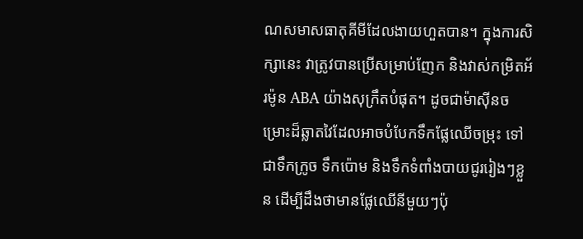ណសមាសធាតុគីមីដែលងាយហួតបាន។ ក្នុងការសិក្សានេះ វាត្រូវបានប្រើសម្រាប់ញែក និងវាស់កម្រិតអ័រម៉ូន ABA យ៉ាងសុក្រឹតបំផុត។ ដូចជាម៉ាស៊ីនចម្រោះដ៏ឆ្លាតវៃដែលអាចបំបែកទឹកផ្លែឈើចម្រុះ ទៅជាទឹកក្រូច ទឹកប៉ោម និងទឹកទំពាំងបាយជូររៀងៗខ្លួន ដើម្បីដឹងថាមានផ្លែឈើនីមួយៗប៉ុ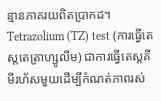ន្មានភាគរយពិតប្រាកដ។
Tetrazolium (TZ) test (ការធ្វើតេស្តតេត្រាហ្សូលីម) ជាការធ្វើតេស្តគីមីរហ័សមួយដើម្បីកំណត់ភាពរស់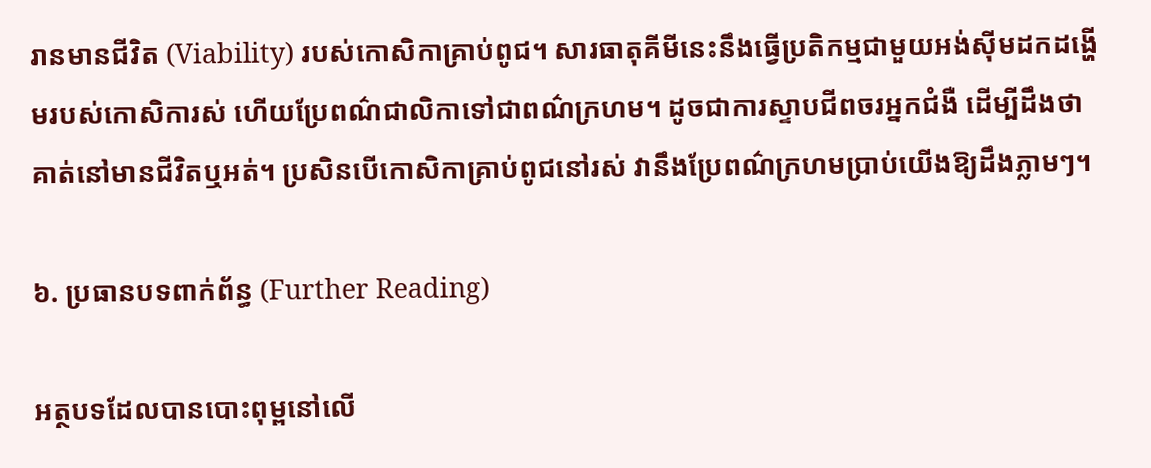រានមានជីវិត (Viability) របស់កោសិកាគ្រាប់ពូជ។ សារធាតុគីមីនេះនឹងធ្វើប្រតិកម្មជាមួយអង់ស៊ីមដកដង្ហើមរបស់កោសិការស់ ហើយប្រែពណ៌ជាលិកាទៅជាពណ៌ក្រហម។ ដូចជាការស្ទាបជីពចរអ្នកជំងឺ ដើម្បីដឹងថាគាត់នៅមានជីវិតឬអត់។ ប្រសិនបើកោសិកាគ្រាប់ពូជនៅរស់ វានឹងប្រែពណ៌ក្រហមប្រាប់យើងឱ្យដឹងភ្លាមៗ។

៦. ប្រធានបទពាក់ព័ន្ធ (Further Reading)

អត្ថបទដែលបានបោះពុម្ពនៅលើ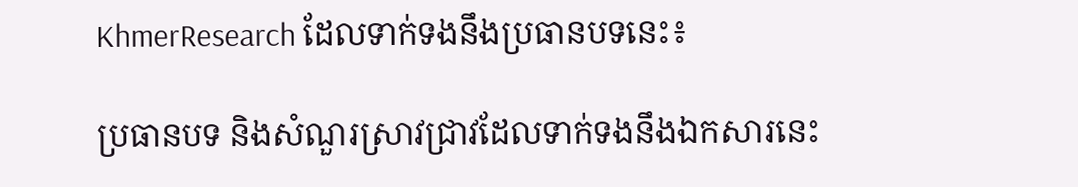KhmerResearch ដែលទាក់ទងនឹងប្រធានបទនេះ៖

ប្រធានបទ និងសំណួរស្រាវជ្រាវដែលទាក់ទងនឹងឯកសារនេះ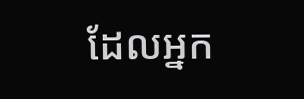ដែលអ្នក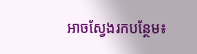អាចស្វែងរកបន្ថែម៖